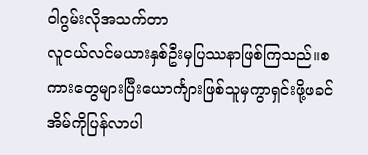ဝါဂွမ်းလိုအသက်တာ
လူငယ်လင်မယားနှစ်ဦးမှပြဿနာဖြစ်ကြသည်။စကားတွေများပြီးယောင်္ကျားဖြစ်သူမှကွာရှင်းဖို့ဖခင်အိမ်ကိုပြန်လာပါ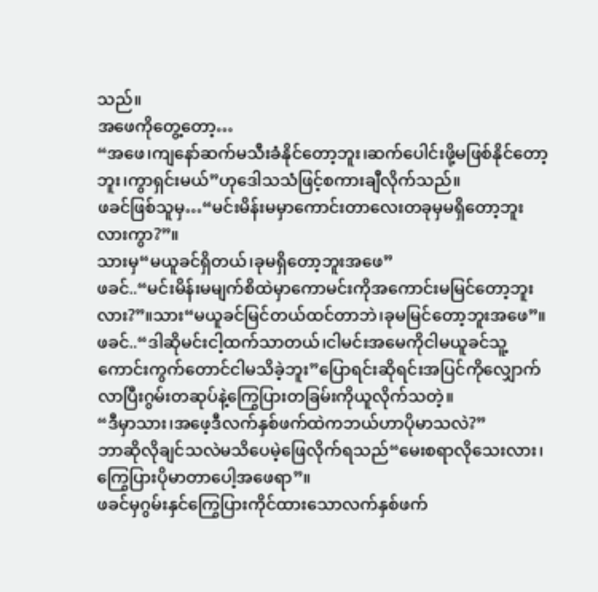သည်။
အဖေကိုတွေ့တော့…
“အဖေ၊ကျနော်ဆက်မသီးခံနိုင်တော့ဘူး၊ဆက်ပေါင်းဖို့မဖြစ်နိုင်တော့ဘူး၊ကွာရှင်းမယ်”ဟုဒေါသသံဖြင့်စကားချီလိုက်သည်။
ဖခင်ဖြစ်သူမှ…“မင်းမိန်းမမှာကောင်းတာလေးတခုမှမရှိတော့ဘူးလားကွာ?”။
သားမှ“မယူခင်ရှိတယ်၊ခုမရှိတော့ဘူးအဖေ”
ဖခင်..“မင်းမိန်းမမျက်စိထဲမှာကောမင်းကိုအကောင်းမမြင်တော့ဘူးလား?”။သား“မယူခင်မြင်တယ်ထင်တာဘဲ၊ခုမမြင်တော့ဘူးအဖေ”။
ဖခင်..“ဒါဆိုမင်းငါ့ထက်သာတယ်၊ငါမင်းအမေကိုငါမယူခင်သူ့ကောင်းကွက်တောင်ငါမသိခဲ့ဘူး”ပြောရင်းဆိုရင်းအပြင်ကိုလျှောက်လာပြီးဂွမ်းတဆုပ်နဲ့ကြွေပြားတခြမ်းကိုယူလိုက်သတဲ့။
“ဒီမှာသား၊အဖေ့ဒီလက်နှစ်ဖက်ထဲကဘယ်ဟာပိုမာသလဲ?”
ဘာဆိုလိုချင်သလဲမသိပေမဲ့ဖြေလိုက်ရသည်“မေးစရာလိုသေးလား၊ကြွေပြားပိုမာတာပေါ့အဖေရာ”။
ဖခင်မှဂွမ်းနှင်ကြွေပြားကိုင်ထားသောလက်နှစ်ဖက်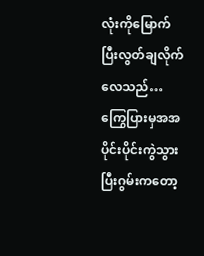လုံးကိုမြောက်ပြီးလွတ်ချလိုက်လေသည်…ကြွေပြားမှအအပိုင်းပိုင်းကွဲသွားပြီးဂွမ်းကတော့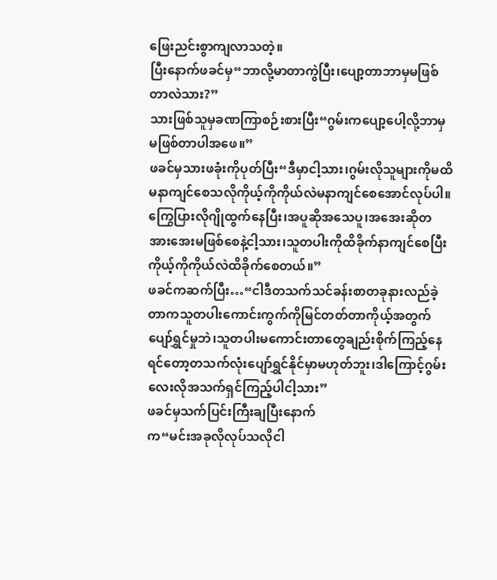ဖြေးညင်းစွာကျလာသတဲ့။
ပြီးနောက်ဖခင်မှ“ဘာလို့မာတာကွဲပြီး၊ပျော့တာဘာမှမဖြစ်တာလဲသား?”
သားဖြစ်သူမှခဏကြာစဉ်းစားပြီး“ဂွမ်းကပျော့ပေါ့လို့ဘာမှမဖြစ်တာပါအဖေ။”
ဖခင်မှသားဖခုံးကိုပုတ်ပြီး“ဒီမှာငါ့သား၊ဂွမ်းလိုသူများကိုမထိမနာကျင်စေသလိုကိုယ့်ကိုကိုယ်လဲမနာကျင်စေအောင်လုပ်ပါ။ကြွေပြားလိုဂျိုထွက်နေပြီး၊အပူဆိုအသေပူ၊အအေးဆိုတအားအေးမဖြစ်စေနဲ့ငါ့သား၊သူတပါးကိုထိခိုက်နာကျင်စေပြီးကိုယ့်ကိုကိုယ်လဲထိခိုက်စေတယ်။”
ဖခင်ကဆက်ပြီး…“ငါဒီတသက်သင်ခန်းစာတခုနားလည်ခဲ့တာကသူတပါးကောင်းကွက်ကိုမြင်တတ်တာကိုယ့်အတွက်ပျော်ရွှင်မှုဘဲ၊သူတပါးမကောင်းတာတွေချည်းစိုက်ကြည့်နေရင်တော့တသက်လုံးပျော်ရွှင်နိုင်မှာမဟုတ်ဘူး၊ဒါကြောင့်ဂွမ်းလေးလိုအသက်ရှင်ကြည့်ပါငါ့သား”
ဖခင်မှသက်ပြင်းကြီးချပြီးနောက်
က“မင်းအခုလိုလုပ်သလိုငါ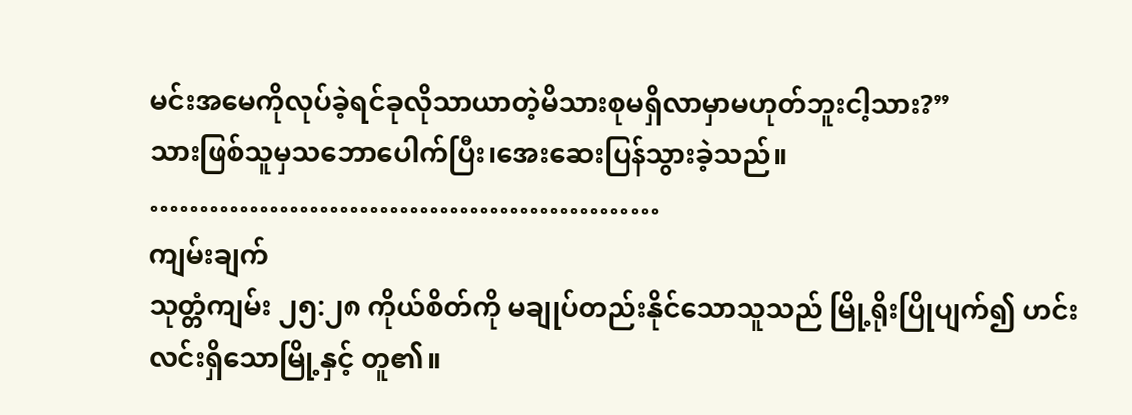မင်းအမေကိုလုပ်ခဲ့ရင်ခုလိုသာယာတဲ့မိသားစုမရှိလာမှာမဟုတ်ဘူးငါ့သား?”
သားဖြစ်သူမှသဘောပေါက်ပြီး၊အေးဆေးပြန်သွားခဲ့သည်။
……………………………………………
ကျမ်းချက်
သုတ္တံကျမ်း ၂၅:၂၈ ကိုယ်စိတ်ကို မချုပ်တည်းနိုင်သောသူသည် မြို့ရိုးပြိုပျက်၍ ဟင်းလင်းရှိသောမြို့နှင့် တူ၏။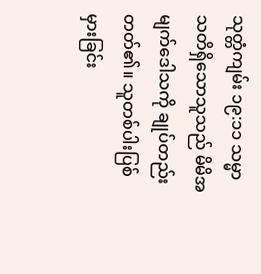သုတ္တံကျမ်း ၁၉:၁၁ သမ္မာသတိရှိသောသူသည် မိမိအမျက်ဒေါသကို ချုပ်တည်းတတ်၏။ သူတစ်ပါးပြစ်မှားခြင်း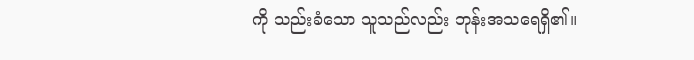ကို သည်းခံသော သူသည်လည်း ဘုန်းအသရေရှိ၏။